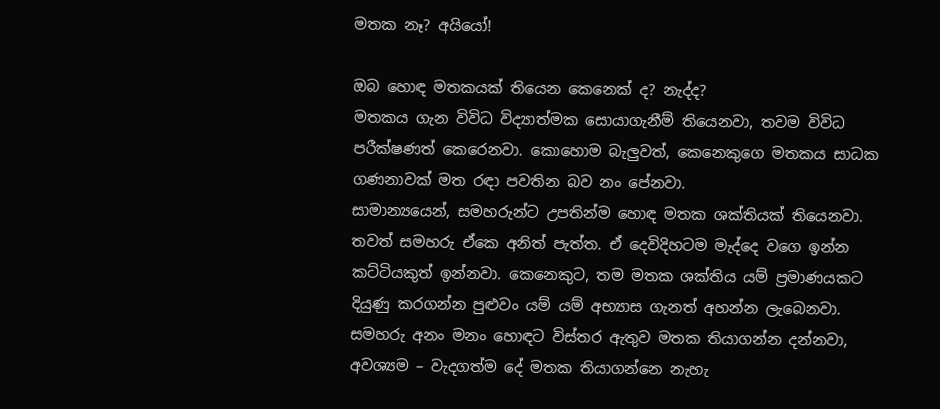මතක නෑ? අයියෝ!

ඔබ හොඳ මතකයක් තියෙන කෙනෙක් ද? නැද්ද?
මතකය ගැන විවිධ විද්‍යාත්මක සොයාගැනීම් තියෙනවා, තවම විවිධ පරීක්ෂණත් කෙරෙනවා. කොහොම බැලුවත්, කෙනෙකුගෙ මතකය සාධක ගණනාවක් මත රඳා පවතින බව නං පේනවා.
සාමාන්‍යයෙන්, සමහරුන්ට උපතින්ම හොඳ මතක ශක්තියක් තියෙනවා. තවත් සමහරු ඒකෙ අනිත් පැත්ත. ඒ දෙවිදිහටම මැද්දෙ වගෙ ඉන්න කට්ටියකුත් ඉන්නවා. කෙනෙකුට, තම මතක ශක්තිය යම් ප්‍රමාණයකට දියුණු කරගන්න පුළුවං යම් යම් අභ්‍යාස ගැනත් අහන්න ලැබෙනවා.
සමහරු අනං මනං හොඳට විස්තර ඇතුව මතක තියාගන්න දන්නවා, අවශ්‍යම – වැදගත්ම දේ මතක තියාගන්නෙ නැහැ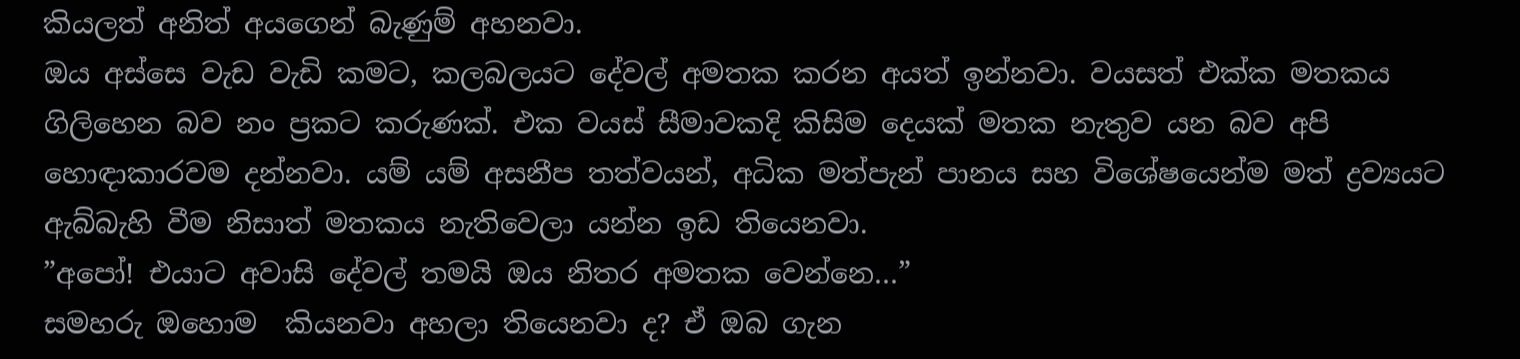කියලත් අනිත් අයගෙන් බැණුම් අහනවා.
ඔය අස්සෙ වැඩ වැඩි කමට, කලබලයට දේවල් අමතක කරන අයත් ඉන්නවා. වයසත් එක්ක මතකය ගිලිහෙන බව නං ප්‍රකට කරුණක්. එක වයස් සීමාවකදි කිසිම දෙයක් මතක නැතුව යන බව අපි හොඳාකාරවම දන්නවා. යම් යම් අසනීප තත්වයන්, අධික මත්පැන් පානය සහ විශේෂයෙන්ම මත් ද්‍රව්‍යයට ඇබ්බැහි වීම නිසාත් මතකය නැතිවෙලා යන්න ඉඩ තියෙනවා.
”අපෝ! එයාට අවාසි දේවල් තමයි ඔය නිතර අමතක වෙන්නෙ…”
සමහරු ඔහොම  කියනවා අහලා තියෙනවා ද? ඒ ඔබ ගැන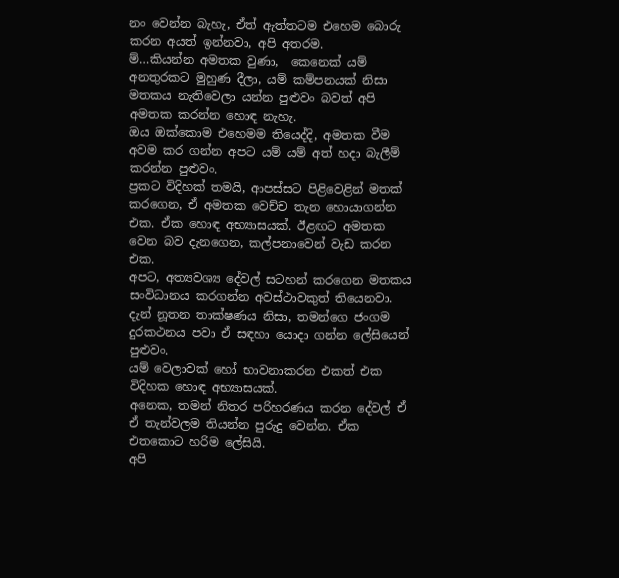නං වෙන්න බැහැ, ඒත් ඇත්තටම එහෙම බොරු කරන අයත් ඉන්නවා, අපි අතරම.
ම්…කියන්න අමතක වුණා,  කෙනෙක් යම් අනතුරකට මුහුණ දීලා, යම් කම්පනයක් නිසා මතකය නැතිවෙලා යන්න පුළුවං බවත් අපි අමතක කරන්න හොඳ නැහැ.
ඔය ඔක්කොම එහෙමම තියෙද්දි, අමතක වීම අවම කර ගන්න අපට යම් යම් අත් හදා බැලීම් කරන්න පුළුවං.
ප්‍රකට විදිහක් තමයි, ආපස්සට පිළිවෙළින් මතක් කරගෙන, ඒ අමතක වෙච්ච තැන හොයාගන්න එක. ඒක හොඳ අභ්‍යාසයක්. ඊළඟට අමතක වෙන බව දැනගෙන, කල්පනාවෙන් වැඩ කරන එක.
අපට, අත්‍යවශ්‍ය දේවල් සටහන් කරගෙන මතකය සංවිධානය කරගන්න අවස්ථාවකුත් තියෙනවා. දැන් නූතන තාක්ෂණය නිසා, තමන්ගෙ ජංගම දුරකථනය පවා ඒ සඳහා යොදා ගන්න ලේසියෙන් පුළුවං.
යම් වෙලාවක් හෝ භාවනාකරන එකත් එක විදිහක හොඳ අභ්‍යාසයක්.
අනෙක, තමන් නිතර පරිහරණය කරන දේවල් ඒ ඒ තැන්වලම තියන්න පුරුදු වෙන්න. ඒක එතකොට හරිම ලේසියි.
අපි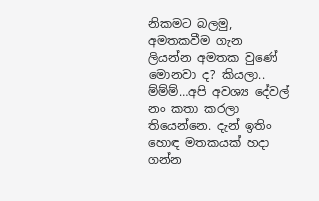නිකමට බලමු, අමතකවීම ගැන ලියන්න අමතක වුණේ මොනවා ද? කියලා..
ම්ම්ම්…අපි අවශ්‍ය දේවල් නං කතා කරලා තියෙන්නෙ. දැන් ඉතිං හොඳ මතකයක් හදා ගන්න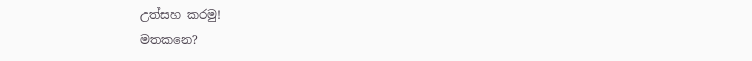උත්සහ කරමු!
මතකනෙ?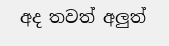අද තවත් අලුත්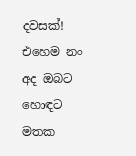දවසක්!
එහෙම නං අද ඔබට හොඳට මතක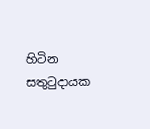හිටින සතුටුදායක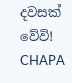දවසක් වේවි!
CHAPA